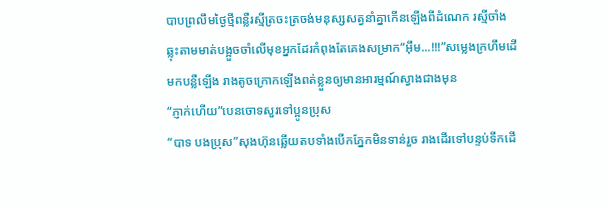បាបព្រលឹមថ្ងៃថ្មីពន្លឺរស្មីត្រចះត្រចង់មនុស្សសត្វនាំគ្នាកើនឡើងពីដំណេក រស្មីចាំងឆ្លុះតាមមាត់បង្អួចចាំលើមុខអ្នកដែរកំពុងតែគេងសម្រាក“អុឹម...!!!”សម្លេងក្រហឹមដើមកបន្លឺឡើង រាងតូចក្រោកឡើងពត់ខ្លួនឲ្យមានអារម្មណ៍ស្វាងជាងមុន
“ភ្ញាក់ហើយ”បេនចោទសួរទៅប្អូនប្រុស
“បាទ បងប្រុស”សុងហ៊ុនឆ្លើយតបទាំងបើកភ្នែកមិនទាន់រួច រាងដើរទៅបន្ទប់ទឹកដើ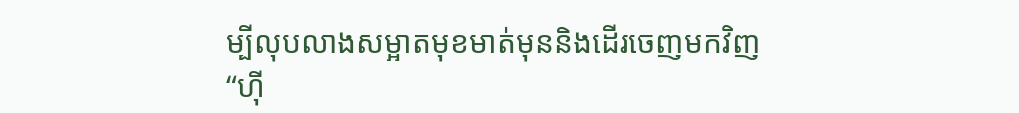ម្បីលុបលាងសម្អាតមុខមាត់មុននិងដើរចេញមកវិញ
“ហុី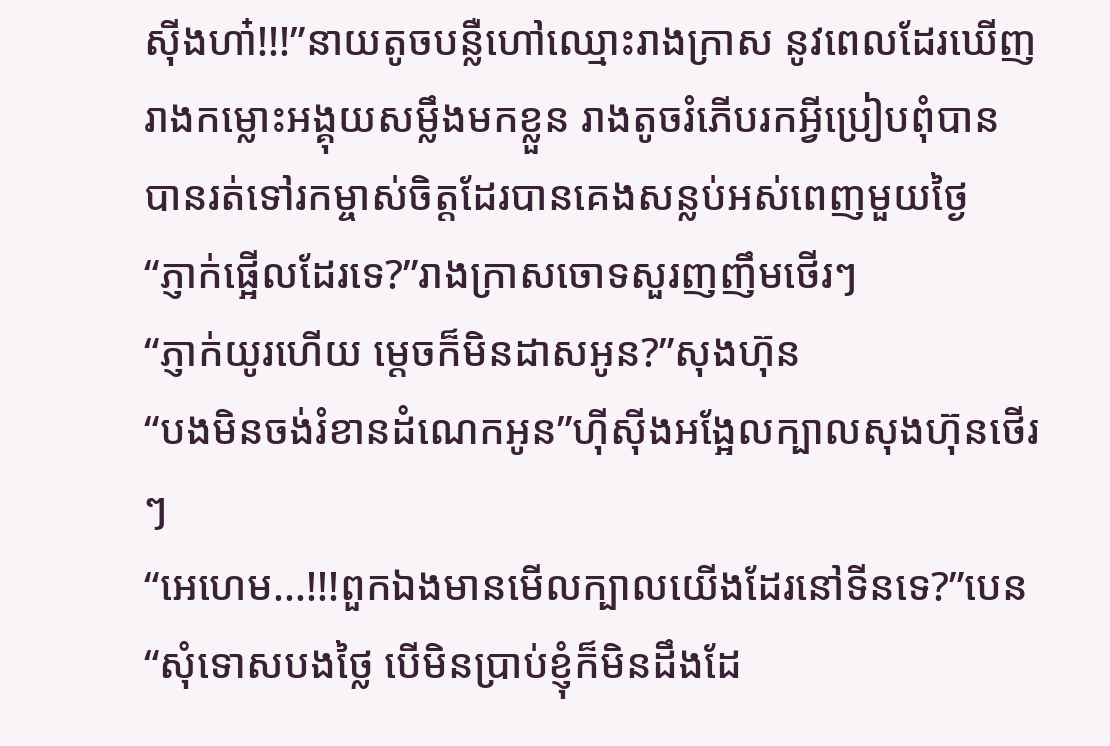សុីងហា៎!!!”នាយតូចបន្លឺហៅឈ្មោះរាងក្រាស នូវពេលដែរឃើញរាងកម្លោះអង្គុយសម្លឹងមកខ្លួន រាងតូចរំភើបរកអ្វីប្រៀបពុំបាន បានរត់ទៅរកម្ចាស់ចិត្តដែរបានគេងសន្លប់អស់ពេញមួយថ្ងៃ
“ភ្ញាក់ផ្អើលដែរទេ?”រាងក្រាសចោទសួរញញឹមថើរៗ
“ភ្ញាក់យូរហើយ ម្ដេចក៏មិនដាសអូន?”សុងហ៊ុន
“បងមិនចង់រំខានដំណេកអូន”ហុីសុីងអង្អែលក្បាលសុងហ៊ុនថើរៗ
“អេហេម...!!!ពួកឯងមានមើលក្បាលយើងដែរនៅទីនទេ?”បេន
“សុំទោសបងថ្លៃ បើមិនប្រាប់ខ្ញុំក៏មិនដឹងដែ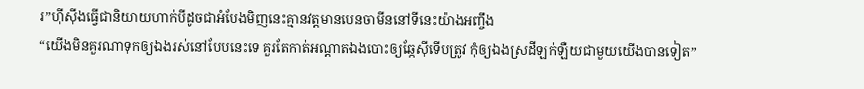រ”ហុីសុីងធ្វើជានិយាយហាក់បីដូចជាអំបែងមិញនេះគ្មានវត្តមានបេនចាមីននៅទីនេះយ៉ាងអញ្ចឹង
“យើងមិនគួរណាទុកឲ្យឯងរស់នៅបែបនេះទេ គួរតែកាត់អណ្ដាតឯងបោះឲ្យឆ្កែសុីទើបត្រូវ កុំឲ្យឯងស្រដីឡក់ឡឺយជាមួយយើងបានទៀត”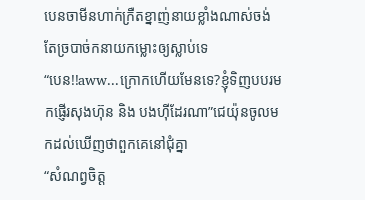បេនចាមីនហាក់ក្រឺតខ្នាញ់នាយខ្លាំងណាស់ចង់តែច្របាច់កនាយកម្លោះឲ្យស្លាប់ទេ
“បេន!!aww...ក្រោកហើយមែនទេ?ខ្ញុំទិញបបរមកផ្ញើរសុងហ៊ុន និង បងហុីដែរណា”ជេយ៉ុនចូលមកដល់ឃើញថាពួកគេនៅជុំគ្នា
“សំណព្វចិត្ត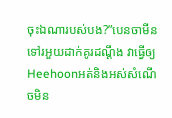ចុះឯណារបស់បង?”បេនចាមីនទៅរអួយដាក់គូរដណ្ដឹង វាធ្វើឲ្យHeehoonអត់និងអស់សំណើចមិន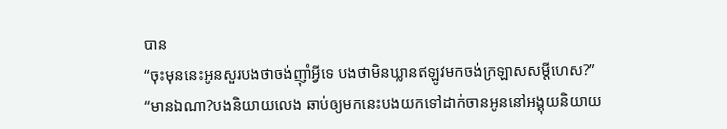បាន
“ចុះមុននេះអូនសួរបងថាចង់ញុាំអ្វីទេ បងថាមិនឃ្លានឥឡូវមកចង់ក្រឡាសសម្ដីហេស?”
“មានឯណា?បងនិយាយលេង ឆាប់ឲ្យមកនេះបងយកទៅដាក់ចានអូននៅអង្គុយនិយាយ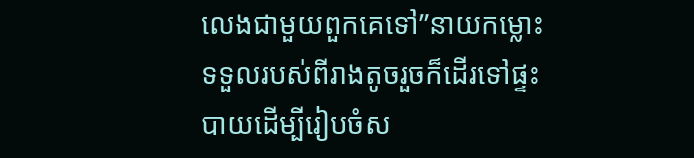លេងជាមួយពួកគេទៅ”នាយកម្លោះទទួលរបស់ពីរាងតូចរួចក៏ដើរទៅផ្ទះបាយដើម្បីរៀបចំស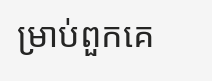ម្រាប់ពួកគេ